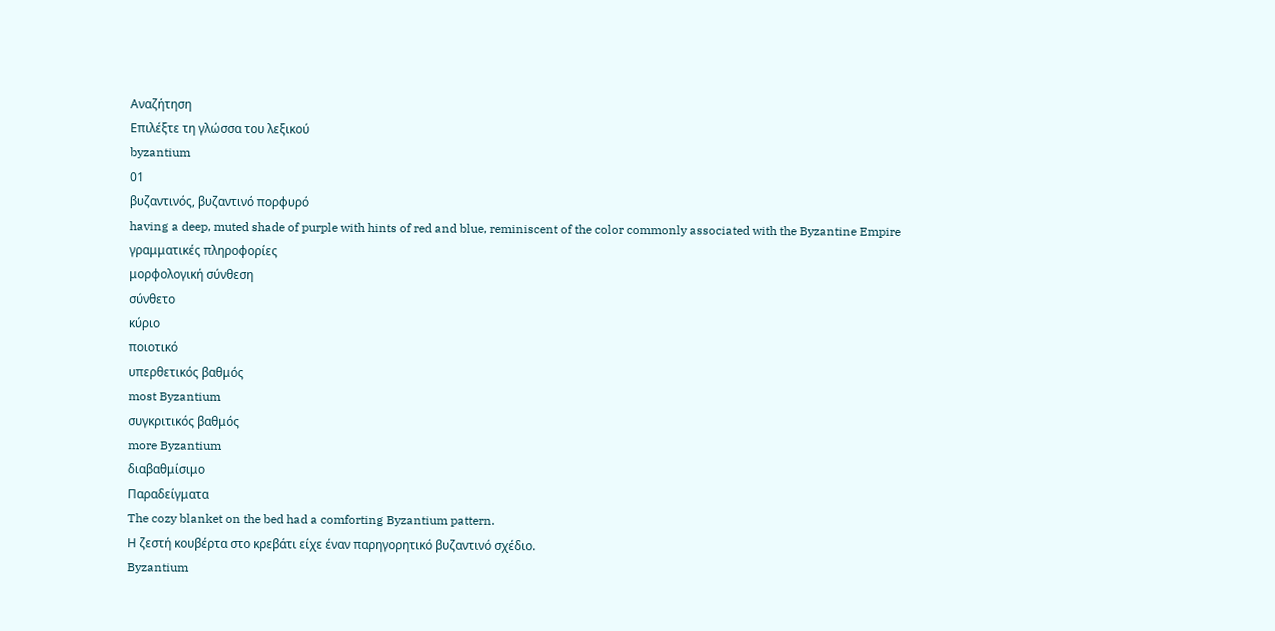Αναζήτηση
Επιλέξτε τη γλώσσα του λεξικού
byzantium
01
βυζαντινός, βυζαντινό πορφυρό
having a deep, muted shade of purple with hints of red and blue, reminiscent of the color commonly associated with the Byzantine Empire
γραμματικές πληροφορίες
μορφολογική σύνθεση
σύνθετο
κύριο
ποιοτικό
υπερθετικός βαθμός
most Byzantium
συγκριτικός βαθμός
more Byzantium
διαβαθμίσιμο
Παραδείγματα
The cozy blanket on the bed had a comforting Byzantium pattern.
Η ζεστή κουβέρτα στο κρεβάτι είχε έναν παρηγορητικό βυζαντινό σχέδιο.
Byzantium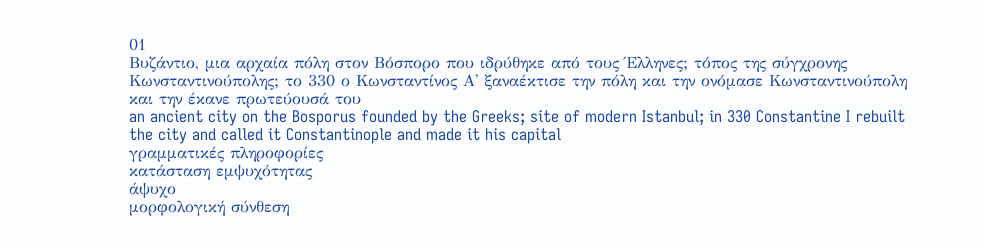01
Βυζάντιο, μια αρχαία πόλη στον Βόσπορο που ιδρύθηκε από τους Έλληνες; τόπος της σύγχρονης Κωνσταντινούπολης; το 330 ο Κωνσταντίνος Α' ξαναέκτισε την πόλη και την ονόμασε Κωνσταντινούπολη και την έκανε πρωτεύουσά του
an ancient city on the Bosporus founded by the Greeks; site of modern Istanbul; in 330 Constantine I rebuilt the city and called it Constantinople and made it his capital
γραμματικές πληροφορίες
κατάσταση εμψυχότητας
άψυχο
μορφολογική σύνθεση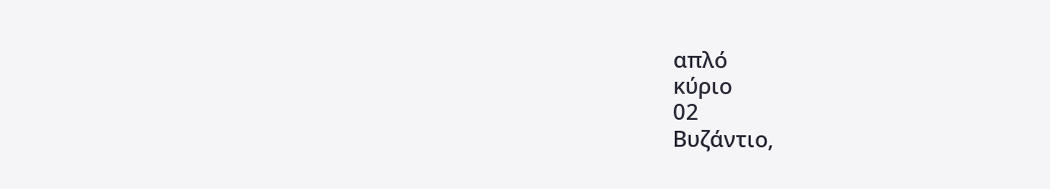απλό
κύριο
02
Βυζάντιο,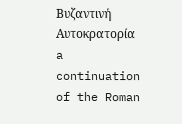Βυζαντινή Αυτοκρατορία
a continuation of the Roman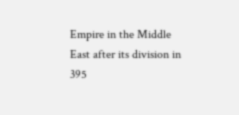Empire in the Middle East after its division in 395